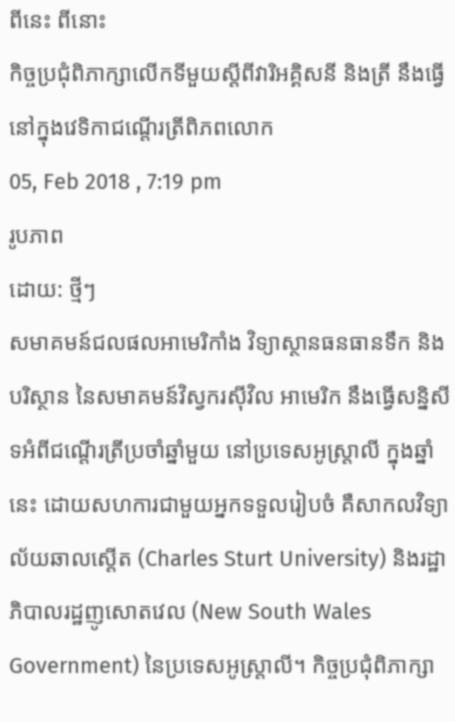ពីនេះ ពីនោះ
កិច្ចប្រជុំពិភាក្សាលើកទីមួយស្តីពីវារិអគិ្គសនី និងត្រី នឹងធ្វើនៅក្នុងវេទិកាជណ្តើរត្រីពិភពលោក
05, Feb 2018 , 7:19 pm
រូបភាព
ដោយ: ថ្មីៗ
សមាគមន៍ជលផលអាមេរិកាំង វិទ្យាស្ថានធនធានទឹក និងបរិស្ថាន នៃសមាគមន៍វិស្វករស៊ីវិល អាមេរិក នឹងធ្វើសន្និសីទអំពីជណ្តើរត្រីប្រចាំឆ្នាំមួយ នៅប្រទេសអូស្ត្រាលី ក្នុងឆ្នាំនេះ ដោយសហការជាមួយអ្នកទទួលរៀបចំ គឺសាកលវិទ្យាល័យឆាលស្តើត (Charles Sturt University) និងរដ្ឋាភិបាលរដ្ឋញូសោតវេល (New South Wales Government) នៃប្រទេសអូស្ត្រាលី។ កិច្ចប្រជុំពិភាក្សា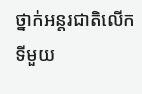ថ្នាក់អន្តរជាតិលើកទីមួយ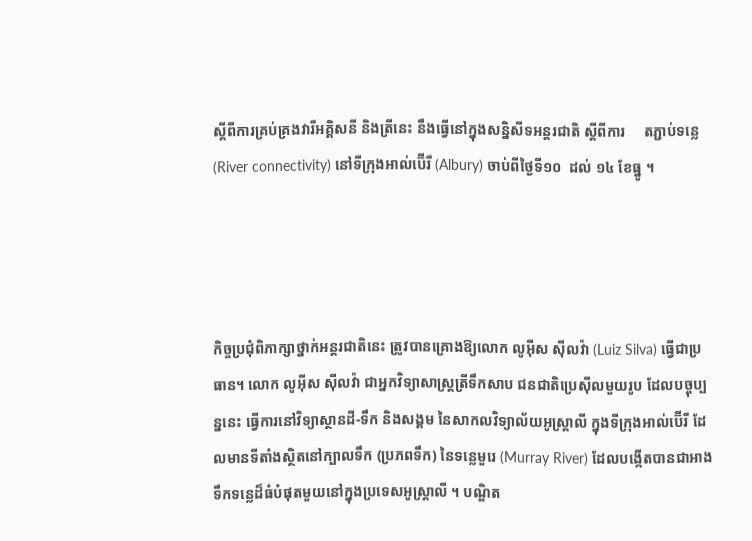ស្តីពីការគ្រប់គ្រងវារីអគិ្គសនី និងត្រីនេះ នឹងធ្វើនៅក្នុងសន្និសីទអន្តរជាតិ ស្តីពីការ     តភ្ជាប់ទន្លេ (River connectivity) នៅទីក្រុងអាល់ប៊ើរី (Albury) ចាប់ពីថ្ងៃទី១០  ដល់ ១៤ ខែធ្នូ ។




កិច្ចប្រជុំពិភាក្សាថ្នាក់អន្តរជាតិនេះ ត្រូវបានគ្រោងឱ្យលោក លូអ៊ីស ស៊ីលវ៉ា (Luiz Silva) ធ្វើជាប្រធាន។ លោក លូអ៊ីស ស៊ីលវ៉ា ជាអ្នកវិទ្យាសាស្ត្រត្រីទឹកសាប ជនជាតិប្រេស៊ីលមួយរូប ដែលបច្ចុប្បន្ននេះ ធ្វើការនៅវិទ្យាស្ថានដី-ទឹក និងសង្គម នៃសាកលវិទ្យាល័យអូស្ត្រាលី ក្នុងទីក្រុងអាល់ប៊ើរី ដែលមានទីតាំងស្ថិតនៅក្បាលទឹក (ប្រភពទឹក) នៃទន្លេមួរេ (Murray River) ដែលបង្កើតបានជាអាងទឹកទន្លេដ៏ធំបំផុតមួយនៅក្នុងប្រទេសអូស្ត្រាលី ។ បណ្ឌិត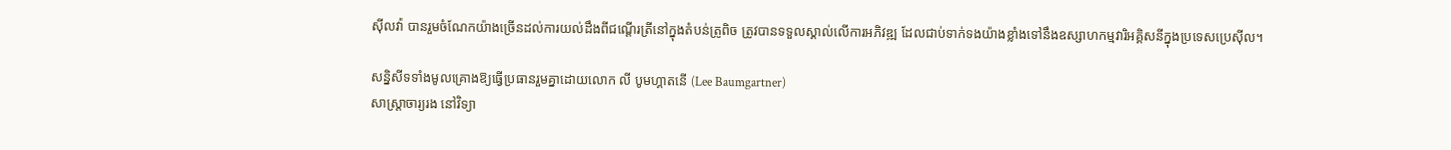ស៊ីលវ៉ា បានរួមចំណែកយ៉ាងច្រើនដល់ការយល់ដឹងពីជណ្តើរត្រីនៅក្នុងតំបន់ត្រូពិច ត្រូវបានទទួលស្គាល់លើការអភិវឌ្ឍ ដែលជាប់ទាក់ទងយ៉ាងខ្លាំងទៅនឹងឧស្សាហកម្មវារិអគិ្គសនីក្នុងប្រទេសប្រេស៊ីល។

សន្និសីទទាំងមូលគ្រោងឱ្យធ្វើប្រធានរួមគ្នាដោយលោក លី បូមហ្គាតនើ (Lee Baumgartner)
សាស្ត្រាចារ្យរង នៅវិទ្យា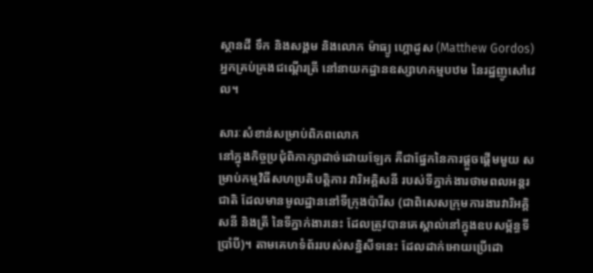ស្ថានដី ទឹក និងសង្គម និងលោក ម៉ាធ្យូ ហ្គោដូស (Matthew Gordos) អ្នកគ្រប់គ្រងជណ្ដើរត្រី នៅនាយកដ្ឋានឧស្សាហកម្មបឋម នៃរដ្ឋញូសៅវេល។

សារៈសំខាន់សម្រាប់ពិភពលោក
នៅក្នុងកិច្ចប្រជុំពិភាក្សាដាច់ដោយឡែក គឺជាផ្នែកនៃការផ្តួចផ្តើមមួយ សម្រាប់កម្មវិធីសហប្រតិបតិ្តការ វារិអគិ្គសនី របស់ទីភ្នាក់ងារថាមពលអន្តរជាតិ ដែលមានមូលដ្ឋាននៅទីក្រុងប៉ារីស (ជាពិសេសក្រុមការងារវារិអគ្គិសនី និងត្រី នៃទីភ្នាក់ងារនេះ ដែលត្រូវបានគេស្គាល់នៅក្នុងឧបសម្ព័ន្ធទីប្រាំបី)។ តាមគេហទំព័ររបស់សន្និសីទនេះ ដែលដាក់អោយប្រើដោ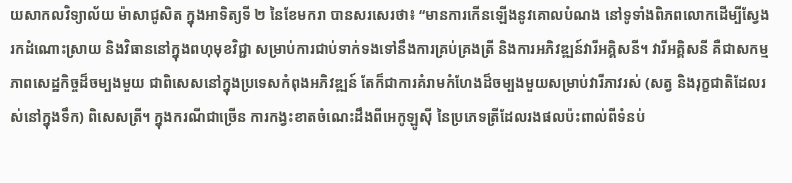យសាកលវិទ្យាល័យ ម៉ាសាជូសិត ក្នុងអាទិត្យទី ២ នៃខែមករា បានសរសេរថា៖ “មានការកើនឡើងនូវគោលបំណង នៅទូទាំងពិភពលោកដើម្បីស្វែងរកដំណោះស្រាយ និងវិធាននៅក្នុងពហុមុខវិជ្ជា សម្រាប់ការជាប់ទាក់ទងទៅនឹងការគ្រប់គ្រងត្រី និងការអភិវឌ្ឍន៍វារីអគ្គិសនី។ វារីអគិ្គសនី គឺជាសកម្មភាពសេដ្ឋកិច្ចដ៏ចម្បងមួយ ជាពិសេសនៅក្នុងប្រទេសកំពុងអភិវឌ្ឍន៍ តែក៏ជាការគំរាមកំហែងដ៏ចម្បងមួយសម្រាប់វារីភាវរស់ (សត្វ និងរុក្ខជាតិដែលរស់នៅក្នុងទឹក) ពិសេសត្រី។ ក្នុងករណីជាច្រើន ការកង្វះខាតចំណេះដឹងពីអេកូឡូស៊ី នៃប្រភេទត្រីដែលរងផលប៉ះពាល់ពីទំនប់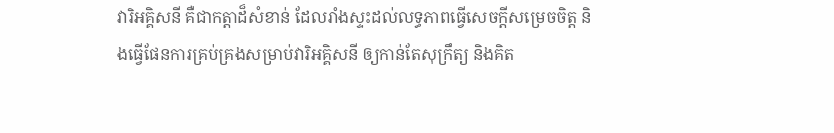វារិអគ្គិសនី គឺជាកត្តាដ៏សំខាន់ ដែលរាំងស្ទះដល់លទ្ធភាពធ្វើសេចក្តីសម្រេចចិត្ត និងធ្វើផែនការគ្រប់គ្រងសម្រាប់វារិអគ្គិសនី ឲ្យកាន់តែសុក្រឹត្យ និងគិត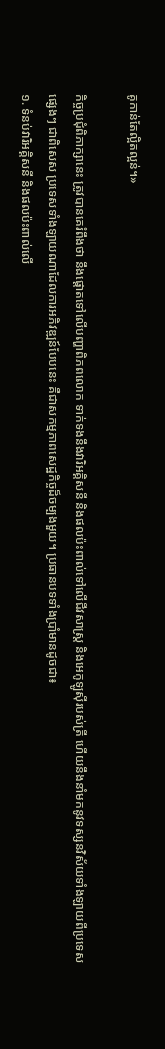គូកាន់តែល្អិតល្អន់។»

កិច្ចប្រជុំពិភាក្សានេះ ត្រូវបានគេរំពឹងថា នឹងផ្តោតទៅលើបញ្ហាពិភពលោក ទាក់ទងនឹងវារិអគ្គិសនី និងផលប៉ះពាល់ទៅលើជីវសាស្ត្រ និងអេកូឡូស៊ីរបស់ត្រី ហើយនឹងនាំមកនូវទស្សនវិស័យទាំងឡាយពីប្រទេសផ្សេងៗ ជាពិសេស ប្រទេសទាំងឡាយណាដែលការអភិវឌ្ឍន៍បែបនេះ គឺជាសកម្មភាពសេដ្ឋកិច្ចដ៏ចម្បងមួយ។ ប្រធានបទទាំងប្រាំមានដូចជា៖
១. ទំនប់វារិអគ្គិសនី និងផលប៉ះពាល់លើ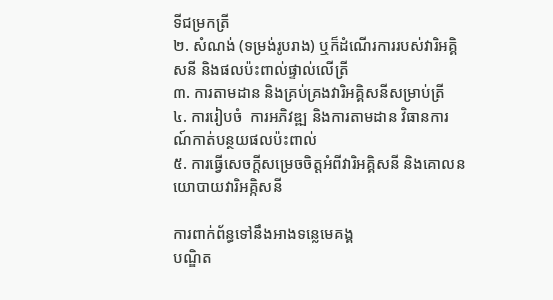ទីជម្រកត្រី
២. សំណង់ (ទម្រង់រូបរាង) ឬក៏ដំណើរការរបស់វារិអគ្គិសនី និងផលប៉ះពាល់ផ្ទាល់លើត្រី
៣. ការតាមដាន និងគ្រប់គ្រងវារិអគ្គិសនីសម្រាប់ត្រី
៤. ការរៀបចំ  ការអភិវឌ្ឍ និងការតាមដាន វិធានការណ៍កាត់បន្ថយផលប៉ះពាល់
៥. ការធ្វើសេចក្តីសម្រេចចិត្តអំពីវារិអគ្គិសនី និងគោលនយោបាយវារិអគ្កិសនី

ការពាក់ព័ន្ធទៅនឹងអាងទន្លេមេគង្គ
បណ្ឌិត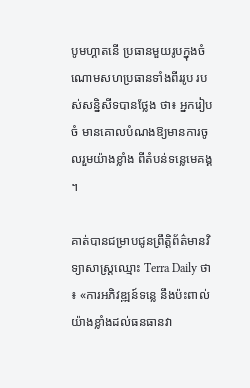បូមហ្គាតនើ ប្រធានមួយរូបក្នុងចំណោមសហប្រធានទាំងពីររូប របស់សន្និសីទបានថ្លែង ថា៖ អ្នករៀបចំ មានគោលបំណងឱ្យមានការចូលរួមយ៉ាងខ្លាំង ពីតំបន់ទន្លេមេគង្គ។

គាត់បានជម្រាបជូនព្រឹត្តិព័ត៌មានវិទ្យាសាស្ត្រឈ្មោះ Terra Daily ថា៖ «ការអភិវឌ្ឍន៍ទន្លេ នឹងប៉ះពាល់យ៉ាងខ្លាំងដល់ធនធានវា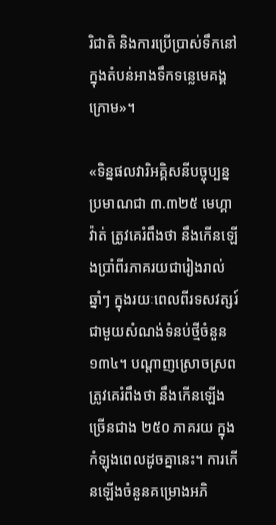រិជាតិ និងការប្រើប្រាស់ទឹកនៅក្នុងតំបន់អាងទឹកទន្លេមេគង្គក្រោម»។

«ទិន្នផលវារិអគ្គិសនីបច្ចុប្បន្នប្រមាណជា ៣.៣២៥ មេហ្គាវ៉ាត់ ត្រូវគេរំពឹងថា នឹងកើនឡើងប្រាំពីរភាគរយជារៀងរាល់ឆ្នាំៗ ក្នុងរយៈពេលពីរទសវត្សរ៍ ជាមួយសំណង់ទំនប់ថ្មីចំនួន១៣៤។ បណ្ដាញស្រោចស្រពត្រូវគេរំពឹងថា នឹងកើនឡើងច្រើនជាង ២៥០ ភាគរយ ក្នុងកំឡុងពេលដូចគ្នានេះ។ ការកើនឡើងចំនួនគម្រោងអភិ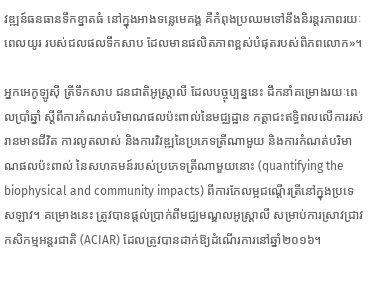វឌ្ឍន៍ធនធានទឹកខ្នាតធំ នៅក្នុងអាងទន្លេមេគង្គ គឺកំពុងប្រឈមទៅនឹងនិរន្តរភាពរយៈពេលយូរ របស់ជលផលទឹកសាប ដែលមានផលិតភាពខ្ពស់បំផុតរបស់ពិភពលោក»។

អ្នកអេកូឡូស៊ី ត្រីទឹកសាប ជនជាតិអូស្ត្រាលី ដែលបច្ចុប្បន្ននេះ ដឹកនាំគម្រោងរយៈពេលប្រាំឆ្នាំ ស្តីពីការកំណត់បរិមាណផលប៉ះពាល់នៃមជ្ឈដ្ឋាន កត្តាជះឥទ្ធិពលលើការរស់រានមានជីវិត ការលូតលាស់ និងការវិវឌ្ឍនៃប្រភេទត្រីណាមួយ និងការកំណត់បរិមាណផលប៉ះពាល់ នៃសហគមន៍របស់ប្រភេទត្រីណាមួយនោះ (quantifying the biophysical and community impacts) ពីការកែលម្អជណ្ដើរត្រីនៅក្នុងប្រទេសឡាវ។ គម្រោងនេះ ត្រូវបានផ្តល់ប្រាក់ពីមជ្ឈមណ្ឌលអូស្ត្រាលី សម្រាប់ការស្រាវជ្រាវកសិកម្មអន្តរជាតិ (ACIAR) ដែលត្រូវបានដាក់ឱ្យដំណើរការនៅឆ្នាំ២០១៦។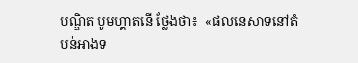បណ្ឌិត បូមហ្គាតនើ ថ្លែងថា៖  «ផលនេសាទនៅតំបន់អាងទ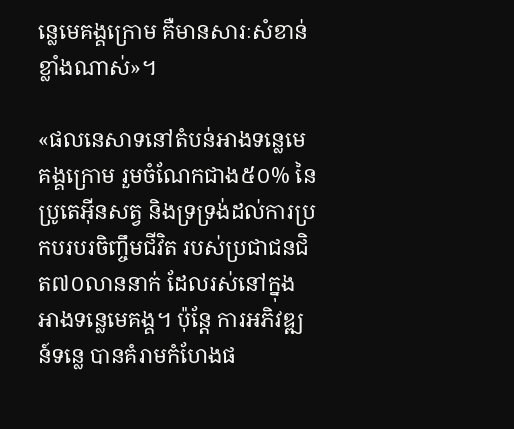ន្លេមេគង្គក្រោម គឺមានសារៈសំខាន់ខ្លាំងណាស់»។

«ផលនេសាទនៅតំបន់អាងទន្លេមេគង្គក្រោម រួមចំណែកជាង៥០% នៃប្រូតេអ៊ីនសត្វ និងទ្រទ្រង់ដល់ការប្រកបរបរចិញ្ចឹមជីវិត របស់ប្រជាជនជិត៧០លាននាក់ ដែលរស់នៅក្នុងអាងទន្លេមេគង្គ។ ប៉ុន្តែ ការអភិវឌ្ឍន៍ទន្លេ បានគំរាមកំហែងផ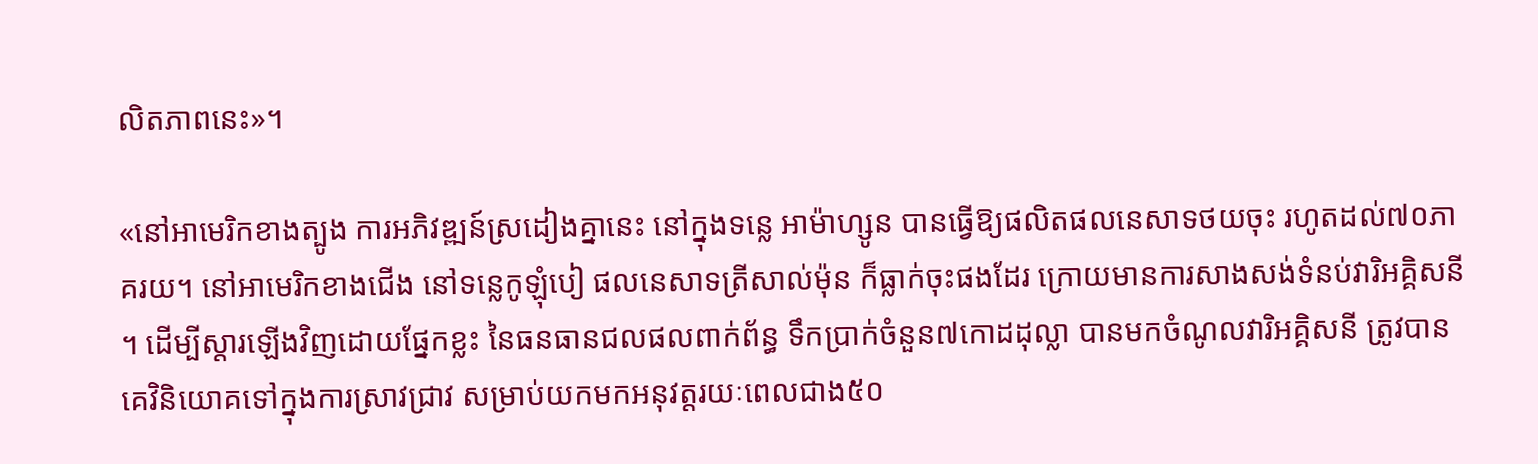លិតភាពនេះ»។

«នៅអាមេរិកខាងត្បូង ការអភិវឌ្ឍន៍ស្រដៀងគ្នានេះ នៅក្នុងទន្លេ អាម៉ាហ្សូន បានធ្វើឱ្យផលិតផលនេសាទថយចុះ រហូតដល់៧០ភាគរយ។ នៅអាមេរិកខាងជើង នៅទន្លេកូឡុំបៀ ផលនេសាទត្រីសាល់ម៉ុន ក៏ធ្លាក់ចុះផងដែរ ក្រោយមានការសាងសង់ទំនប់វារិអគ្គិសនី។ ដើម្បីស្តារឡើងវិញដោយផ្នែកខ្លះ នៃធនធានជលផលពាក់ព័ន្ធ ទឹកប្រាក់ចំនួន៧កោដដុល្លា បានមកចំណូលវារិអគ្គិសនី ត្រូវបានគេវិនិយោគទៅក្នុងការស្រាវជ្រាវ សម្រាប់យកមកអនុវត្តរយៈពេលជាង៥០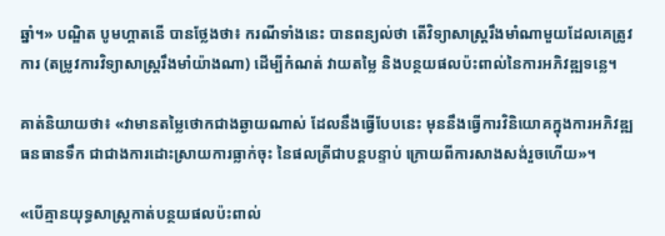ឆ្នាំ។» បណ្ឌិត បូមហ្គាតនើ បានថ្លែងថា៖ ករណីទាំងនេះ បានពន្យល់ថា តើវិទ្យាសាស្ត្ររឹងមាំណាមួយដែលគេត្រូវការ (តម្រូវការវិទ្យាសាស្ត្ររឹងមាំយ៉ាងណា) ដើម្បីកំណត់ វាយតម្លៃ និងបន្ថយផលប៉ះពាល់នៃការអភិវឌ្ឍទន្លេ។

គាត់និយាយថា៖ «វាមានតម្លៃថោកជាងឆ្ងាយណាស់ ដែលនឹងធ្វើបែបនេះ មុននឹងធ្វើការវិនិយោគក្នុងការអភិវឌ្ឍធនធានទឹក ជាជាងការដោះស្រាយការធ្លាក់ចុះ នៃផលត្រីជាបន្តបន្ទាប់ ក្រោយពីការសាងសង់រួចហើយ»។

«បើគ្មានយុទ្ធសាស្ត្រកាត់បន្ថយផលប៉ះពាល់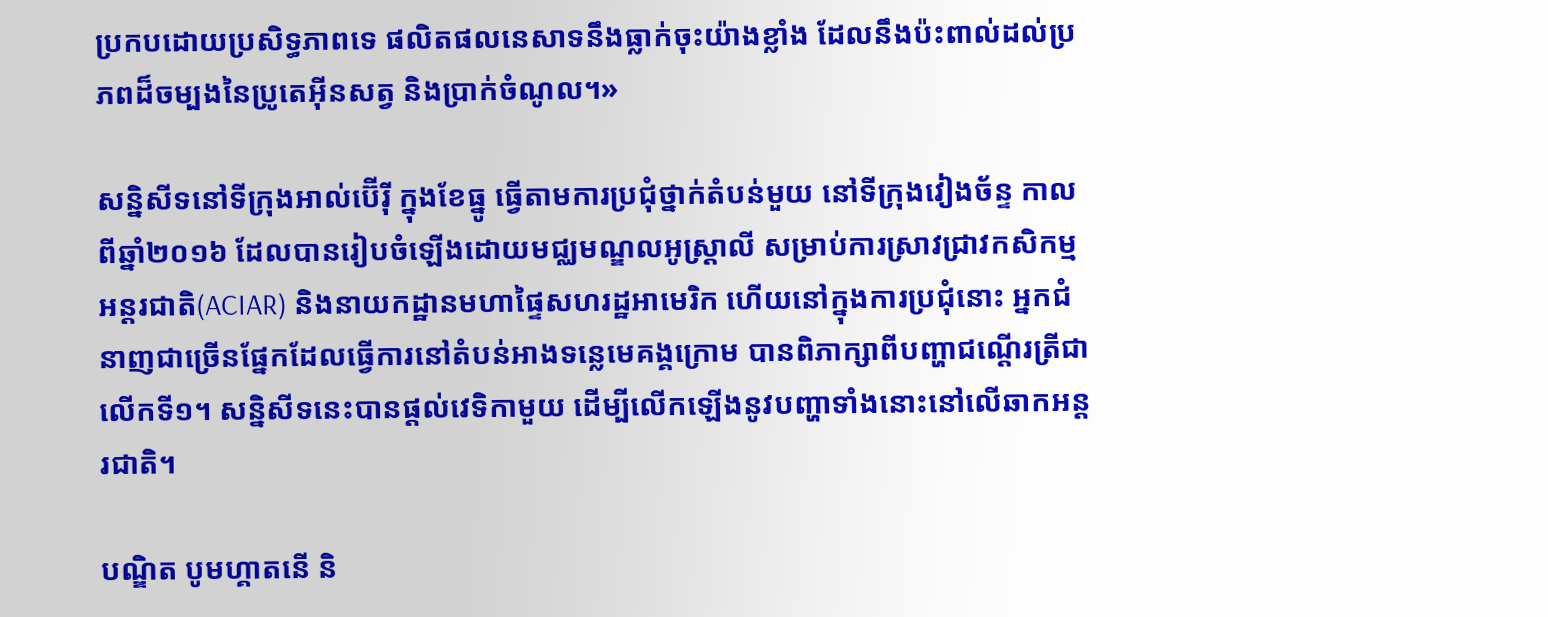ប្រកបដោយប្រសិទ្ធភាពទេ ផលិតផលនេសាទនឹងធ្លាក់ចុះយ៉ាងខ្លាំង ដែលនឹងប៉ះពាល់ដល់ប្រភពដ៏ចម្បងនៃប្រូតេអ៊ីនសត្វ និងប្រាក់ចំណូល។»

សន្និសីទនៅទីក្រុងអាល់ប៊ើរ៉ី ក្នុងខែធ្នូ ធ្វើតាមការប្រជុំថ្នាក់តំបន់មួយ នៅទីក្រុងវៀងច័ន្ទ កាលពីឆ្នាំ២០១៦ ដែលបានរៀបចំឡើងដោយមជ្ឈមណ្ឌលអូស្ត្រាលី សម្រាប់ការស្រាវជ្រាវកសិកម្មអន្តរជាតិ(ACIAR) និងនាយកដ្ឋានមហាផ្ទៃសហរដ្ឋអាមេរិក ហើយនៅក្នុងការប្រជុំនោះ អ្នកជំនាញជាច្រើនផ្នែកដែលធ្វើការនៅតំបន់អាងទន្លេមេគង្គក្រោម បានពិភាក្សាពីបញ្ហាជណ្តើរត្រីជាលើកទី១។ សន្និសីទនេះបានផ្ដល់វេទិកាមួយ ដើម្បីលើកឡើងនូវបញ្ហាទាំងនោះនៅលើឆាកអន្តរជាតិ។

បណ្ឌិត បូមហ្គាតនើ និ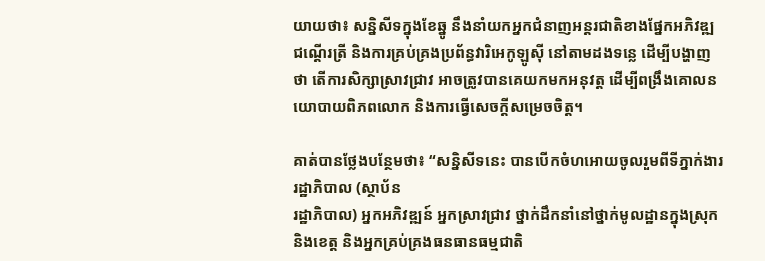យាយថា៖ សន្និសីទក្នុងខែឆ្នូ នឹងនាំយកអ្នកជំនាញអន្តរជាតិខាងផ្នែកអភិវឌ្ឍជណ្តើរត្រី និងការគ្រប់គ្រងប្រព័ន្ធវារិអេកូឡូស៊ី នៅតាមដងទន្លេ ដើម្បីបង្ហាញថា តើការសិក្សាស្រាវជ្រាវ អាចត្រូវបានគេយកមកអនុវត្ត ដើម្បីពង្រឹងគោលនយោបាយពិភពលោក និងការធ្វើសេចក្តីសម្រេចចិត្ត។

គាត់បានថ្លែងបន្ថែមថា៖ “សន្និសីទនេះ បានបើកចំហអោយចូលរួមពីទីភ្នាក់ងាររដ្ឋាភិបាល (ស្ថាប័ន
រដ្ឋាភិបាល) អ្នកអភិវឌ្ឍន៍ អ្នកស្រាវជ្រាវ ថ្នាក់ដឹកនាំនៅថ្នាក់មូលដ្ឋានក្នុងស្រុក និងខេត្ត និងអ្នកគ្រប់គ្រងធនធានធម្មជាតិ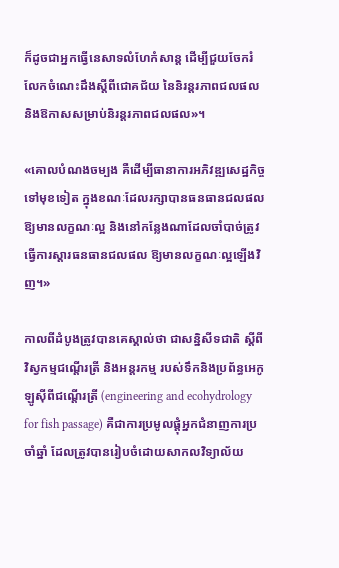ក៏ដូចជាអ្នកធ្វើនេសាទលំហែកំសាន្ត ដើម្បីជួយចែករំលែកចំណេះដឹងស្តីពីជោគជ័យ នៃនិរន្តរភាពជលផល និងឱកាសសម្រាប់និរន្តរភាពជលផល»។

«គោលបំណងចម្បង គឺដើម្បីធានាការអភិវឌ្ឍសេដ្ឋកិច្ចទៅមុខទៀត ក្នុងខណៈដែលរក្សាបានធនធានជលផលឱ្យមានលក្ខណៈល្អ និងនៅកន្លែងណាដែលចាំបាច់ត្រូវធ្វើការស្តារធនធានជលផល ឱ្យមានលក្ខណៈល្អឡើងវិញ។»

កាលពីដំបូងត្រូវបានគេស្គាល់ថា ជាសន្និសីទជាតិ ស្តីពីវិស្វកម្មជណ្តើរត្រី និងអន្តរកម្ម របស់ទឹកនិងប្រព័ន្ធអេកូឡូស៊ីពីជណ្តើរត្រី (engineering and ecohydrology for fish passage) គឺជាការប្រមូលផ្តុំអ្នកជំនាញការប្រចាំឆ្នាំ ដែលត្រូវបានរៀបចំដោយសាកលវិទ្យាល័យ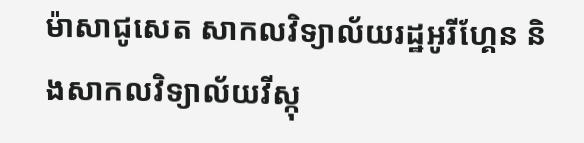ម៉ាសាជូសេត សាកលវិទ្យាល័យរដ្ឋអូរីហ្គែន និងសាកលវិទ្យាល័យវីស្កុ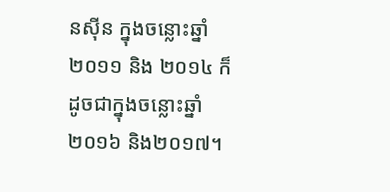នស៊ីន ក្នុងចន្លោះឆ្នាំ២០១១ និង ២០១៤ ក៏ដូចជាក្នុងចន្លោះឆ្នាំ២០១៦ និង២០១៧។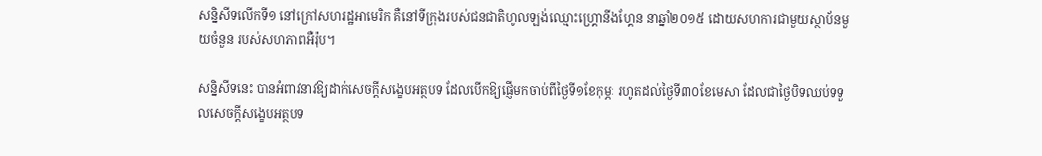សន្និសីទលើកទី១ នៅក្រៅសហរដ្ឋអាមេរិក គឺនៅទីក្រុងរបស់ជនជាតិហូលឡង់ឈ្មោះហ្គ្រោនីងហ្គែន នាឆ្នាំ២០១៥ ដោយសហការជាមួយស្ថាប័នមួយចំនួន របស់សហភាពអឺរ៉ុប។

សន្និសីទនេះ បានអំពាវនាវឱ្យដាក់សេចក្តីសង្ខេបអត្ថបទ ដែលបើកឱ្យផ្ញើមកចាប់ពីថ្ងៃទី១ខែកុម្ភៈ រហូតដល់ថ្ងៃទី៣០ខែមេសា ដែលជាថ្ងៃបិទឈប់ទទួលសេចក្តីសង្ខេបអត្ថបទ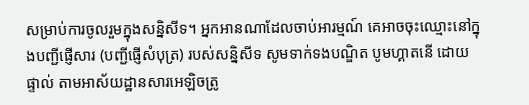សម្រាប់ការចូលរួមក្នុងសន្និសីទ។ អ្នកអានណាដែលចាប់អារម្មណ៍ គេអាចចុះឈ្មោះនៅក្នុងបញ្ជីផ្ញើសារ (បញ្ជីផ្ញើសំបុត្រ) របស់សន្និសីទ សូមទាក់ទងបណ្ឌិត បូមហ្គាតនើ ដោយផ្ទាល់ តាមអាស័យដ្ឋានសារអេឡិចត្រូ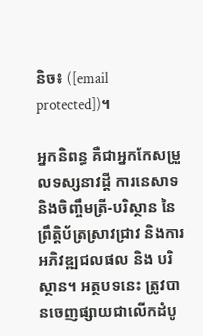និច៖ ([email protected])។

អ្នកនិពន្ធ គឺជាអ្នកកែសម្រួលទស្សនាវដ្តី ការនេសាទ និងចិញ្ចឹមត្រី-បរិស្ថាន នៃព្រឹត្តិប័ត្រស្រាវជ្រាវ និងការអភិវឌ្ឍជលផល និង បរិស្ថាន។ អត្ថបទនេះ ត្រូវបានចេញផ្សាយជាលើកដំបូ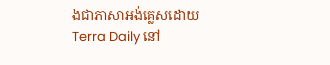ងជាភាសាអង់គ្លេសដោយ Terra Daily នៅ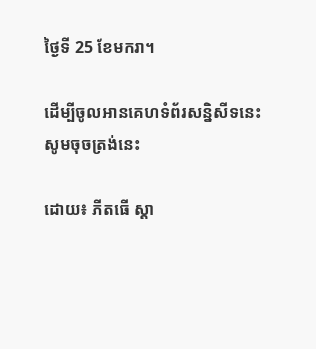ថ្ងៃទី 25 ខែមករា។

ដើម្បីចូលអានគេហទំព័រសន្និសីទនេះ
សូមចុចត្រង់នេះ

ដោយ៖ ភីតធើ ស្តា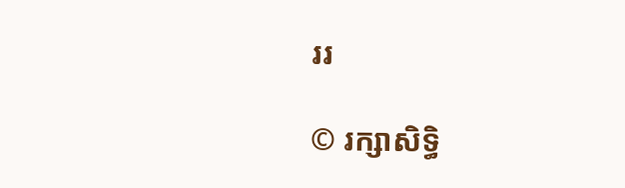ររ

© រក្សាសិទ្ធិ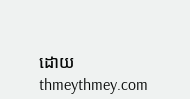ដោយ thmeythmey.com